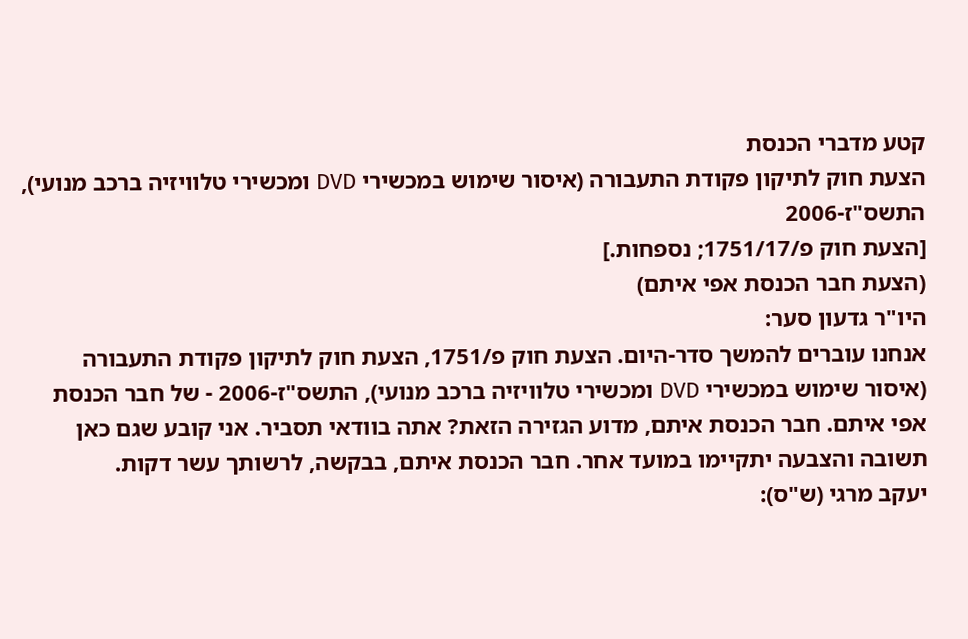קטע מדברי הכנסת
הצעת חוק לתיקון פקודת התעבורה (איסור שימוש במכשירי DVD ומכשירי טלוויזיה ברכב מנועי), התשס"ז-2006
[הצעת חוק פ/1751/17; נספחות.]
(הצעת חבר הכנסת אפי איתם)
היו"ר גדעון סער:
אנחנו עוברים להמשך סדר-היום. הצעת חוק פ/1751, הצעת חוק לתיקון פקודת התעבורה (איסור שימוש במכשירי DVD ומכשירי טלוויזיה ברכב מנועי), התשס"ז-2006 - של חבר הכנסת אפי איתם. חבר הכנסת איתם, מדוע הגזירה הזאת? אתה בוודאי תסביר. אני קובע שגם כאן תשובה והצבעה יתקיימו במועד אחר. חבר הכנסת איתם, בבקשה, לרשותך עשר דקות.
יעקב מרגי (ש"ס):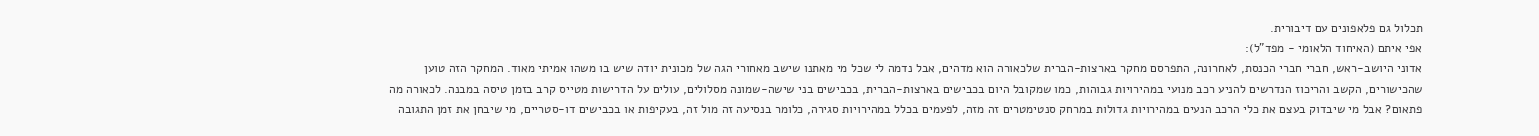תכלול גם פלאפונים עם דיבורית.
אפי איתם (האיחוד הלאומי - מפד"ל):
אדוני היושב-ראש, חברי חברי הכנסת, לאחרונה, התפרסם מחקר בארצות-הברית שלכאורה הוא מדהים, אבל נדמה לי שכל מי מאתנו שישב מאחורי הגה של מכונית יודה שיש בו משהו אמיתי מאוד. המחקר הזה טוען שהכישורים, הקשב והריכוז הנדרשים להניע רכב מנועי במהירויות גבוהות, כמו שמקובל היום בכבישים בארצות-הברית, בכבישים בני שישה-שמונה מסלולים, עולים על הדרישות מטייס קרב בזמן טיסה במבנה. לכאורה מה פתאום? אבל מי שיבדוק בעצם את כלי הרכב הנעים במהירויות גדולות במרחק סנטימטרים זה מזה, לפעמים בכלל במהירויות סגירה, כלומר בנסיעה זה מול זה, בעקיפות או בכבישים דו-סטריים, מי שיבחן את זמן התגובה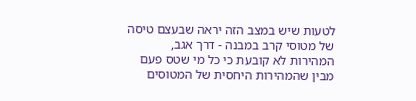לטעות שיש במצב הזה יראה שבעצם טיסה של מטוסי קרב במבנה - דרך אגב, המהירות לא קובעת כי כל מי שטס פעם מבין שהמהירות היחסית של המטוסים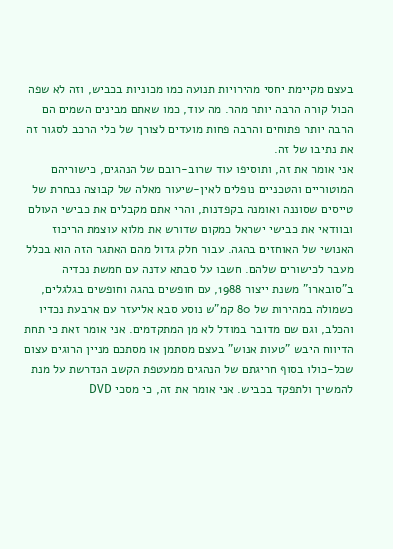בעצם מקיימת יחסי מהירויות תנועה כמו מכוניות בכביש, וזה לא שפה הכול קורה הרבה יותר מהר. מה עוד, כמו שאתם מבינים השמים הם הרבה יותר פתוחים והרבה פחות מועדים לצורך של כלי הרכב לסגור זה את נתיבו של זה.
אני אומר את זה, ותוסיפו עוד שרוב-רובם של הנהגים, כישוריהם המוטוריים והטכניים נופלים לאין-שיעור מאלה של קבוצה נבחרת של טייסים שסוננה ואומנה בקפדנות, והרי אתם מקבלים את כבישי העולם ובוודאי את כבישי ישראל כמקום שדורש את מלוא עוצמת הריכוז האנושי של האוחזים בהגה. עבור חלק גדול מהם האתגר הזה הוא בכלל מעבר לכישורים שלהם. חשבו על סבתא עדנה עם חמשת נכדיה ב"סובארו" משנת ייצור 1988, עם חופשים בהגה וחופשים בגלגלים, כשמולה במהירות של 80 קמ"ש נוסע סבא אליעזר עם ארבעת נכדיו והכלב, וגם שם מדובר במודל לא מן המתקדמים. אני אומר זאת כי תחת הדיווח היבש "טעות אנוש" בעצם מסתמן או מסתכם מניין הרוגים עצום שכל-כולו בסוף חריגתם של הנהגים ממעטפת הקשב הנדרשת על מנת להמשיך ולתפקד בכביש. אני אומר את זה, כי מסכי DVD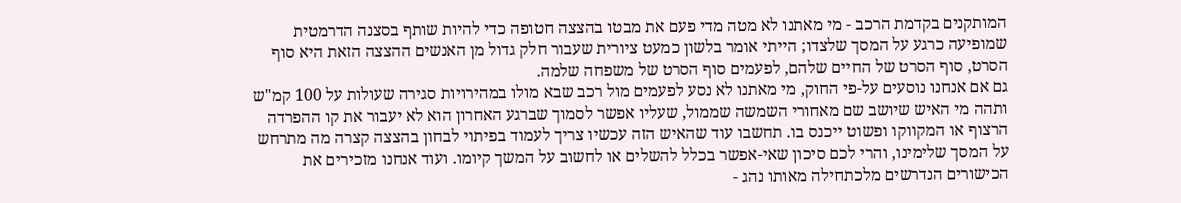המותקנים בקדמת הרכב - מי מאתנו לא מטה מדי פעם את מבטו בהצצה חטופה כדי להיות שותף בסצנה הדרמטית שמופיעה כרגע על המסך שלצדו; הייתי אומר בלשון כמעט ציורית שעבור חלק גדול מן האנשים ההצצה הזאת היא סוף הסרט, סוף הסרט של החיים שלהם, לפעמים סוף הסרט של משפחה שלמה.
גם אם אנחנו נוסעים על-פי החוק, מי מאתנו לא נסע לפעמים מול רכב שבא מולו במהירויות סגירה שעולות על 100 קמ"ש ותהה מי האיש שיושב שם מאחורי השמשה שממול, שעליו אפשר לסמוך שברגע האחרון הוא לא יעבור את קו ההפרדה הרצוף או המקווקו ופשוט ייכנס בו. תחשבו עוד שהאיש הזה עכשיו צריך לעמוד בפיתוי לבחון בהצצה קצרה מה מתרחש על המסך שלימינו, והרי לכם סיכון שאי-אפשר בכלל להשלים או לחשוב על המשך קיומו. ועוד אנחנו מזכירים את הכישורים הנדרשים מלכתחילה מאותו נהג -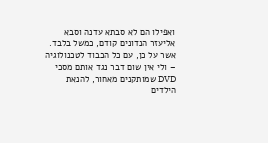ואפילו הם לא סבתא עדנה וסבא אליעזר הנדונים קודם, כמשל בלבד.
אשר על כן, עם כל הכבוד לטכנולוגיה – ולי אין שום דבר נגד אותם מסכי DVD שמותקנים מאחור, להנאת הילדים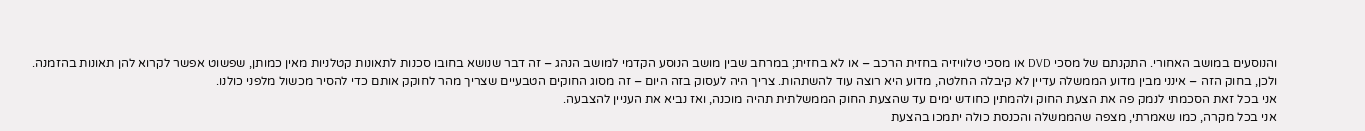והנוסעים במושב האחורי. התקנתם של מסכי DVD או מסכי טלוויזיה בחזית הרכב – או לא בחזית; במרחב שבין מושב הנוסע הקדמי למושב הנהג – זה דבר שנושא בחובו סכנות לתאונות קטלניות מאין כמותן, שפשוט אפשר לקרוא להן תאונות בהזמנה.
ולכן, בחוק הזה – אינני מבין מדוע הממשלה עדיין לא קיבלה החלטה, מדוע היא רוצה עוד להשתהות. צריך היה לעסוק בזה היום – זה מסוג החוקים הטבעיים שצריך מהר לחוקק אותם כדי להסיר מכשול מלפני כולנו.
אני בכל זאת הסכמתי לנמק פה את הצעת החוק ולהמתין כחודש ימים עד שהצעת החוק הממשלתית תהיה מוכנה, ואז נביא את העניין להצבעה.
אני בכל מקרה, כמו שאמרתי, מצפה שהממשלה והכנסת כולה יתמכו בהצעת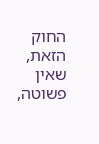החוק הזאת, שאין פשוטה,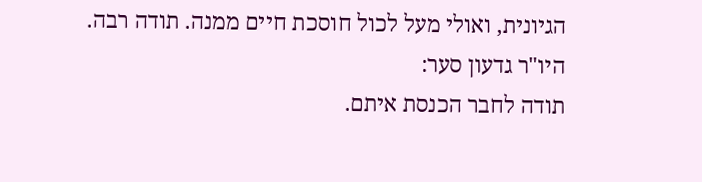הגיונית, ואולי מעל לכול חוסכת חיים ממנה. תודה רבה.
היו"ר גדעון סער:
תודה לחבר הכנסת איתם.